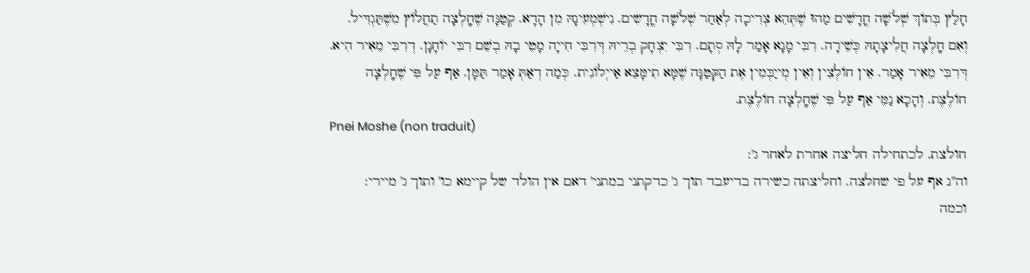חָלַץ בְּתוֹךְ שְׁלֹשָׁה חֳדָשִׁים מַהוּ שֶׁתְּהֵא צְרִיכָה לְאַחַר שְׁלֹשָׁה חֳדָשִים. נִישְׁמְעִינָהּ מִן הָדָא. קְטַנָּה שֶׁחָֽלְצָה תַחֲלוֹץ מִשֶׁתַּגְדִּיל. וְאִם חָֽלְצָה חֲלִיצָתָהּ כְּשֵׁירָה. רִבִּי מָנָא אָמַר לָהּ סְתָם. רִבִּי יִצְחָק בְרֵיהּ דְּרִבִּי חִייָה מָטֵי בָהּ בְשֵׁם רִבִּי יוֹחָנָן. דְרִבִּי מֵאִיר הִיא. דְּרִבִּי מֵאִיר אָמַר. אֵין חוֹלְצִין וְאֵין מְייַבְּמִין אֶת הַקְּטַנָּה שֶׁמָּא תִימָּצֵא אַייְלוֹנִית. כְּמַה דְאַתְּ אָמַר תַּמָּן. אַף עַל פִּי שֶׁחָֽלְצָה חוֹלֶצֶת. וְהָכָא נַמֵּי אַף עַל פִּי שֶׁחָֽלְצָה חוֹלֶצֶת.
Pnei Moshe (non traduit)
חולצת. לכתחילה חליצה אחרת לאחר ג':
וה''נ אף על פי שחלצה. וחליצתה כשירה בדיעבד תוך ג' כדקתני במתני' דאם אין הולד של קיימא כו' ותוך ג' מיירי:
וכמה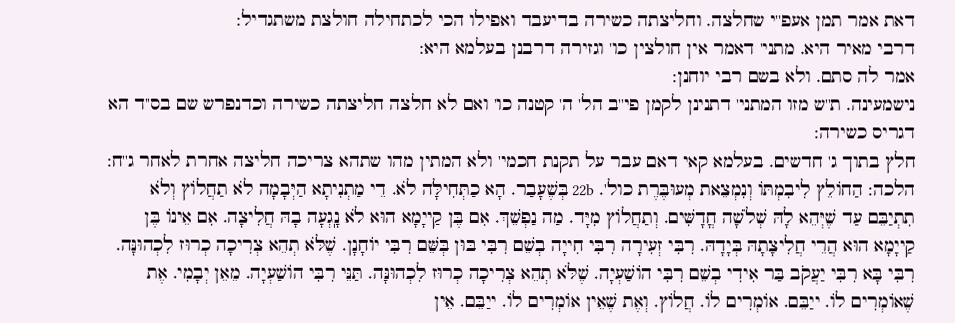דאת אמר תמן אעפ''י שחלצה. וחליצתה כשירה בדיעבד ואפילו הכי לכתחילה חולצת משתגדיל:
דרבי מאיר היא. מתני' דאמר אין חולצין כו' וגזירה דרבנן בעלמא היא:
אמר לה סתם. ולא בשם רבי יוחנן:
נישמעינה. ת''ש מזו המתני' דתנינן לקמן פי''ב הל' ה' קטנה כו' ואם לא חלצה חליצתה כשירה וכדנפרש שם בס''ד הא דגריס כשירה:
חלץ בתוך ג' חדשים. בעלמא קאי דאם עבר על תקנת חכמי' ולא המתין מהו שתהא צריכה חליצה אחרת לאחר ג''ח:
הלכה: הַחוֹלֵץ לִיבִמְתּוֹ וְנִמְצֵאת מְעוּבֶּרֶת כול'. 22b בְּשֶׁעָבַר. הָא כַתְּחִילָּה לֹא. דֵי מַתְנִיתָא הַיְּבָמָה לֹא תַחֲלוֹץ וְלֹא תִתְיַבֵּם עַד שֶׁיְּהֵא לָהּ שְׁלֹשָׁה חֳדָשִּׁים. וְתַחֲלוֹץ מִיָּד. מַה נַפְשֵׁךְ. אִם בֶּן קַייָמָא הוּא לֹא נָֽגְעָה בָהּ חֲלִיצָה. אִם אֵינוֹ בֶּן קַייָמָא הוּא הֲרֵי חֲלִיצָתָהּ בְּיָדָהּ. רִבִּי זְעִירָה רִבִּי חִייָה בְשֵׁם רִבִּי בּוּן בְּשֵּׁם רִבִּי יוֹחָנָן. שֶׁלֹּא תְהֵא צְרִיכָה כְרוּז לִכְהוּנָּה. רִבִּי בָּא רִבִּי יַעֲקֹב בַּר אִידִי בְשֵׁם רִבִּי הוֹשַׁעְיָה. שֶׁלֹּא תְהֵא צְרִיכָה כְרוּז לִכְהוּנָּה. תַּנֵּי רִבִּי הוֹשַׁעְיָה. מֵאֵן יְבָמִי. אֶת שֶׁאוֹמְרִים לוֹ. ייַבֵּם. אוֹמְרִים לוֹ. חֲלוֹץ. וְאֶת שֶׁאֵין אוֹמְרִים לוֹ. ייַבֵּם. אֵין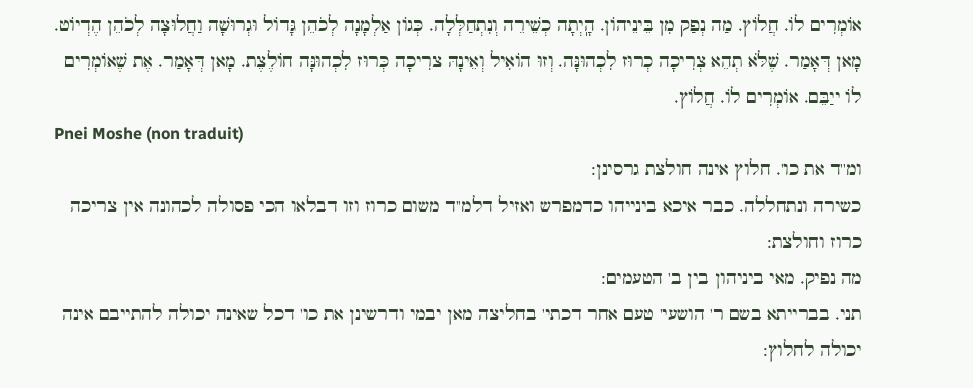אוֹמְרִים לוֹ. חֲלוֹץ. מַה נְפַק מִן בֵּינֵיהוֹן. הָֽיְתָה כְשֵׁירֵה וְנִתְחַלְּלָה. כְּגוֹן אַלְמָנָה לְכֹהֵן גָּדוֹל וּגְרוּשָׁה וַחֲלוּצָה לְכֹהֵן הֶדְיוֹט. מָאן דְּאָמַר. שֶׁלֹּא תְהֵא צְרִיכָה כְרוּז לִכְהוּנָּה. וְזוּ הוֹאִיל וְאֵינָהּ צרִיכָה כְּרוּז לִכְהוּנָּה חוֹלֶצֶת. מָאן דְּאָמַר. אֶת שֶׁאוֹמְרִים לוֹ ייַבֵּם. אוֹמְרִים לוֹ. חֲלוֹץ.
Pnei Moshe (non traduit)
ומ''ד את כו'. חלוץ אינה חולצת גרסינן:
כשירה ונתחללה. כבר איכא בינייהו כדמפרש ואזיל דלמ''ד משום כרוז וזו דבלאו הכי פסולה לכהונה אין צריכה כרוז וחולצת:
מה נפיק. מאי ביניהון בין ב' הטעמים:
תני. בברייתא בשם ר' הושעי' טעם אחר דכתי' בחליצה מאן יבמי ודרשינן את כו' דכל שאינה יכולה להתייבם אינה יכולה לחלוץ: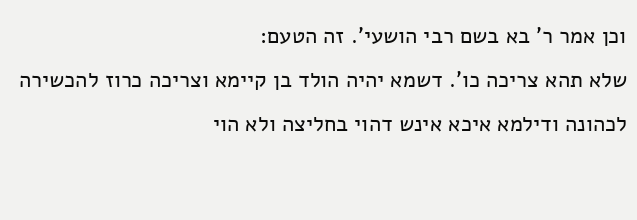וכן אמר ר' בא בשם רבי הושעי'. זה הטעם:
שלא תהא צריכה כו'. דשמא יהיה הולד בן קיימא וצריכה כרוז להכשירה לכהונה ודילמא איכא אינש דהוי בחליצה ולא הוי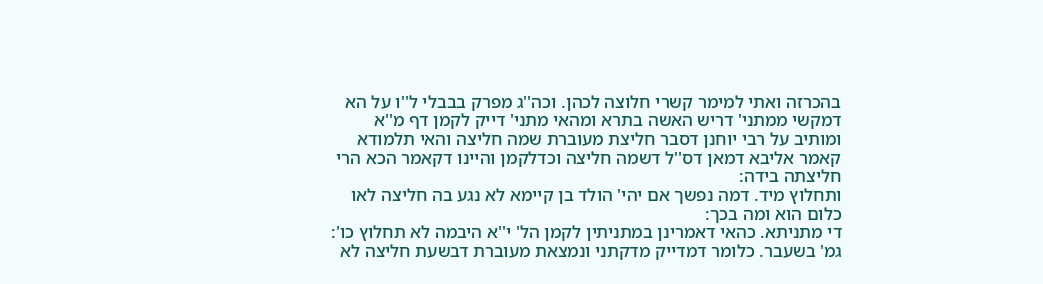בהכרזה ואתי למימר קשרי חלוצה לכהן. וכה''ג מפרק בבבלי ל''ו על הא דמקשי ממתני' דריש האשה בתרא ומהאי מתני' דייק לקמן דף מ''א ומותיב על רבי יוחנן דסבר חליצת מעוברת שמה חליצה והאי תלמודא קאמר אליבא דמאן דס''ל דשמה חליצה וכדלקמן והיינו דקאמר הכא הרי חליצתה בידה:
ותחלוץ מיד. דמה נפשך אם יהי' הולד בן קיימא לא נגע בה חליצה לאו כלום הוא ומה בכך:
די מתניתא. כהאי דאמרינן במתניתין לקמן הל' י''א היבמה לא תחלוץ כו':
גמ' בשעבר. כלומר דמדייק מדקתני ונמצאת מעוברת דבשעת חליצה לא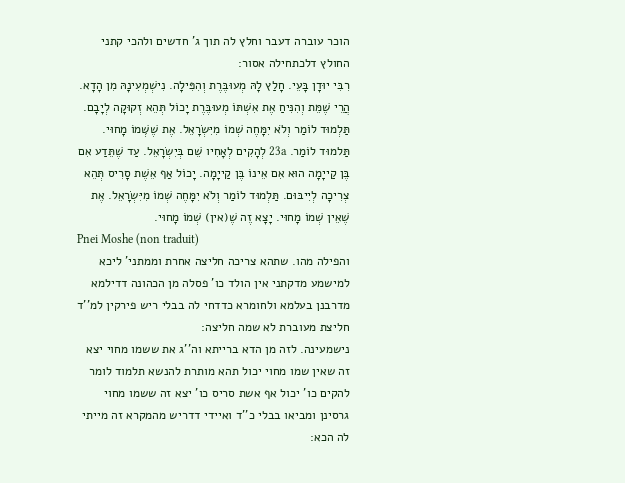הוכר עוברה דעבר וחלץ לה תוך ג' חדשים ולהכי קתני החולץ דלכתחילה אסור:
רִבִּי יוּדָן בָּעֵי. חָלַץ לָהּ מְעוּבֶּרֶת וְהִפִּילָה. נִישְׁמְעִינָהּ מִן הָדָא. הֲרֵי שֶׁמֵּת וְהִנִּיחַ אֶת אִשְׁתּוֹ מְעוּבֶּרֶת יָכוֹל תְּהֵא זְקוּקָה לְיָבָם. תַּלְמוּד לוֹמַר וְלֹא יִמָּחֶה שְׁמוֹ מִיִּשְׂרָאֵל. אֶת שֶׁשְּׁמוֹ מָחוּי. תַּלמוּד לוֹמַר. 23a לְהָקִים לְאָחִיו שֵׁם בְּיִשְׂרָאֵל. עַד שֶׁתֵּדַע אִם בֶּן קַייָמָה הוּא אִם אֵינוֹ בֶּן קַייָמָה. יָכוֹל אַף אֵשֶׁת סָרִיס תְּהֵא צְרִיכָה לְיִיבּוּם. תַּלְמוּד לוֹמַר וְלֹא יִמָּחֶה שְׁמוֹ מִיִּשְׂרָאֵל. אֶת שֶׁאֵין שְׁמוֹ מָחוּי. יָצָא זֶה שֶׁ(אין) שְׁמוֹ מָחוּי.
Pnei Moshe (non traduit)
והפילה מהו. שתהא צריכה חליצה אחרת וממתני' ליכא למישמע מדקתני אין הולד כו' פסלה מן הכהונה דדילמא מדרבנן בעלמא ולחומרא כדדחי לה בבלי ריש פירקין למ''ד חליצת מעוברת לא שמה חליצה:
נישמעינה. לזה מן הדא ברייתא וה''ג את ששמו מחוי יצא זה שאין שמו מחוי יכול תהא מותרת להנשא תלמוד לומר להקים כו' יכול אף אשת סריס כו' יצא זה ששמו מחוי גרסינן ומביאו בבלי כ''ד ואיידי דדריש מהמקרא זה מייתי לה הכא: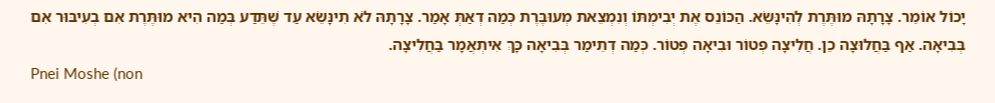יָכוֹל אוֹמֵר. צָרָתָהּ מוּתֶּרֶת לְהִינָּשֵׂא. הַכּוֹנֵס אֶת יְבִימְתּוֹ וְנִמְצֵאת מְעוּבֶּרֶת כְּמַה דְאַתְּ אָמַר. צָרָתָהּ לֹא תִינָּשֵׂא עַד שֶׁתֵּדַע בְּמַה הִיא מוּתֶּרֶת אִם בְעִיבּוּר אִם בְּבִיאָה. אַף בַּחֲלוּצָה כֵן. חֲלִיצָה פְטוֹר וּבִיאָה פְטוֹר. כְּמַה דְתֵימַר בְּבִיאָה כָּךְ אִיתְאֲמָר בַּחֲלִיצָה.
Pnei Moshe (non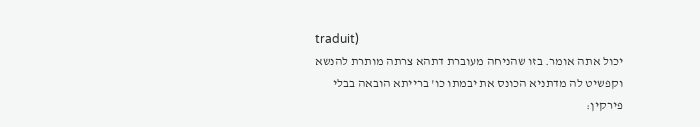traduit)
יכול אתה אומר. בזו שהניחה מעוברת דתהא צרתה מותרת להנשא וקפשיט לה מדתניא הכונס את יבמתו כו' ברייתא הובאה בבלי פירקין: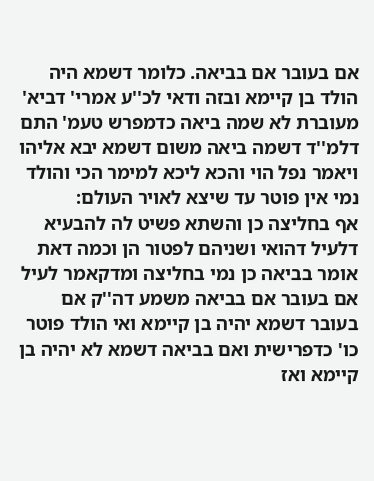אם בעובר אם בביאה. כלומר דשמא היה הולד בן קיימא ובזה ודאי לכ''ע אמרי' דביא' מעוברת לא שמה ביאה כדמפרש טעמ' התם דלמ''ד דשמה ביאה משום דשמא יבא אליהו ויאמר נפל הוי והכא ליכא למימר הכי והולד נמי אין פוטר עד שיצא לאויר העולם:
אף בחליצה כן והשתא פשיט לה להבעיא דלעיל דהואי ושניהם לפטור הן וכמה דאת אומר בביאה כן נמי בחליצה ומדקאמר לעיל אם בעובר אם בביאה משמע דה''ק אם בעובר דשמא יהיה בן קיימא ואי הולד פוטר כו' כדפרישית ואם בביאה דשמא לא יהיה בן קיימא ואז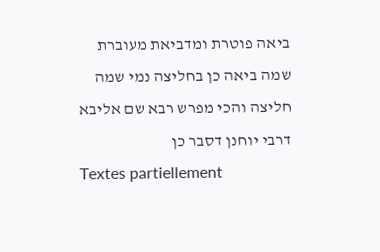ביאה פוטרת ומדביאת מעוברת שמה ביאה כן בחליצה נמי שמה חליצה והכי מפרש רבא שם אליבא דרבי יוחנן דסבר כן
Textes partiellement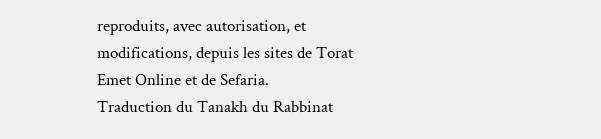reproduits, avec autorisation, et modifications, depuis les sites de Torat Emet Online et de Sefaria.
Traduction du Tanakh du Rabbinat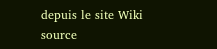depuis le site Wiki source